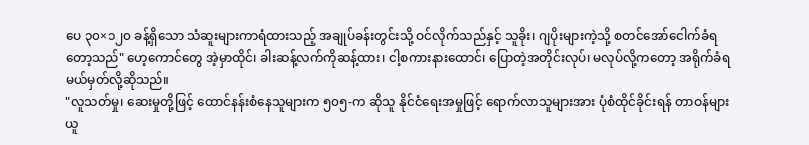ပေ ၃၀×၁၂၀ ခန့်ရှိသော သံဆူးများကာရံထားသည့် အချုပ်ခန်းတွင်းသို့ ဝင်လိုက်သည်နှင့် သူခိုး၊ ဂျပိုးများကဲ့သို့ စတင်အော်ငေါက်ခံရတော့သည်" ဟေ့ကောင်တွေ အဲ့မှာထိုင်၊ ခါးဆန့်လက်ကိုဆန့်ထား၊ ငါ့စကားနားထောင်၊ ပြောတဲ့အတိုင်းလုပ်၊ မလုပ်လို့ကတော့ အရိုက်ခံရမယ်မှတ်လို့ဆိုသည်။
"လူသတ်မှု၊ ဆေးမှုတို့ဖြင့် ထောင်နန်းစံနေသူများက ၅၀၅-က ဆိုသူ နိုင်ငံရေးအမှုဖြင့် ရောက်လာသူများအား ပုံစံထိုင်ခိုင်းရန် တာဝန်များ ယူ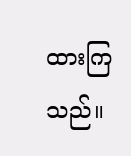ထားကြသည်။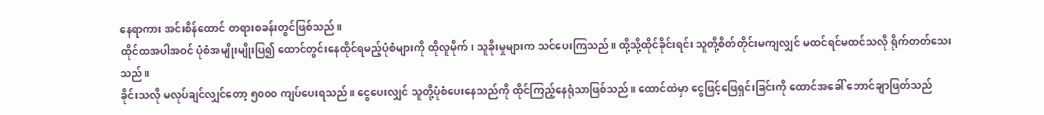နေရာကား အင်းစိန်ထောင် တရားစခန်းတွင်ဖြစ်သည်။
ထိုင်ထအပါအဝင် ပုံစံအမျိုးမျိုးပြ၍ ထောင်တွင်းနေထိုင်ရမည့်ပုံစံများကို ထိုလူမိုက်၊ သူခိုးမှုများက သင်ပေးကြသည်။ ထို့သို့ထိုင်ခိုင်းရင်း သူတို့စိတ်တိုင်းမကျလျှင် မထင်ရင်မထင်သလို ရိုက်တတ်သေးသည်။
ခိုင်းသလို မလုပ်ချင်လျှင်တော့ ၅၀၀၀ ကျပ်ပေးရသည်။ ငွေပေးလျှင် သူတို့ပုံစံပေးနေသည်ကို ထိုင်ကြည့်နေရုံသာဖြစ်သည်။ ထောင်ထဲမှာ ငွေဖြင့်ဖြေရှင်းခြင်းကို ထောင်အခေါ် ဘောင်ချာဖြတ်သည်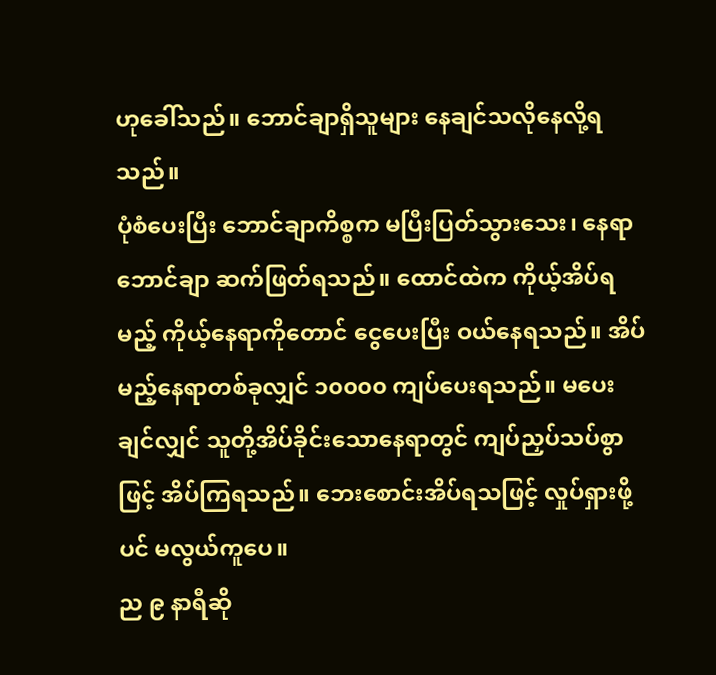ဟုခေါ်သည်။ ဘောင်ချာရှိသူများ နေချင်သလိုနေလို့ရသည်။
ပုံစံပေးပြီး ဘောင်ချာကိစ္စက မပြီးပြတ်သွားသေး၊ နေရာဘောင်ချာ ဆက်ဖြတ်ရသည်။ ထောင်ထဲက ကိုယ့်အိပ်ရမည့် ကိုယ့်နေရာကိုတောင် ငွေပေးပြီး ဝယ်နေရသည်။ အိပ်မည့်နေရာတစ်ခုလျှင် ၁၀၀၀၀ ကျပ်ပေးရသည်။ မပေးချင်လျှင် သူတို့အိပ်ခိုင်းသောနေရာတွင် ကျပ်ညှပ်သပ်စွာဖြင့် အိပ်ကြရသည်။ ဘေးစောင်းအိပ်ရသဖြင့် လှုပ်ရှားဖို့ပင် မလွယ်ကူပေ။
ည ၉ နာရီဆို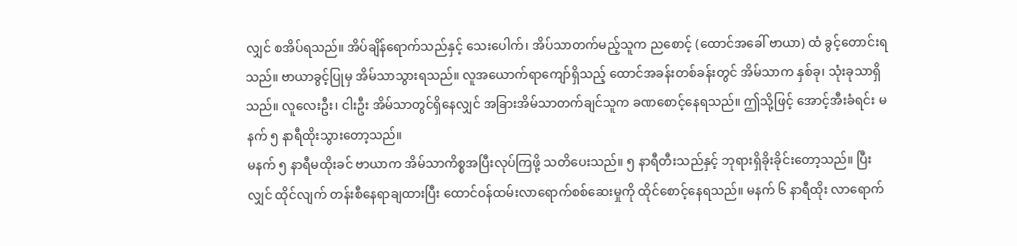လျှင် စအိပ်ရသည်။ အိပ်ချိန်ရောက်သည်နှင့် သေးပေါက်၊ အိပ်သာတက်မည့်သူက ညစောင့် (ထောင်အခေါ် ဗာယာ) ထံ ခွင့်တောင်းရသည်။ ဗာယာခွင့်ပြုမှ အိမ်သာသွားရသည်။ လူအယောက်ရာကျော်ရှိသည့် ထောင်အခန်းတစ်ခန်းတွင် အိမ်သာက နှစ်ခု၊ သုံးခုသာရှိသည်။ လူလေးဦး၊ ငါးဦး အိမ်သာတွင်ရှိနေလျှင် အခြားအိမ်သာတက်ချင်သူက ခဏစောင့်နေရသည်။ ဤသို့ဖြင့် အောင့်အီးခံရင်း မနက် ၅ နာရီထိုးသွားတော့သည်။
မနက် ၅ နာရီမထိုးခင် ဗာယာက အိမ်သာကိစ္စအပြီးလုပ်ကြဖို့ သတိပေးသည်။ ၅ နာရီတီးသည်နှင့် ဘုရားရှိခိုးခိုင်းတော့သည်။ ပြီးလျှင် ထိုင်လျက် တန်းစီနေရာချထားပြီး ထောင်ဝန်ထမ်းလာရောက်စစ်ဆေးမှုကို ထိုင်စောင့်နေရသည်။ မနက် ၆ နာရီထိုး လာရောက်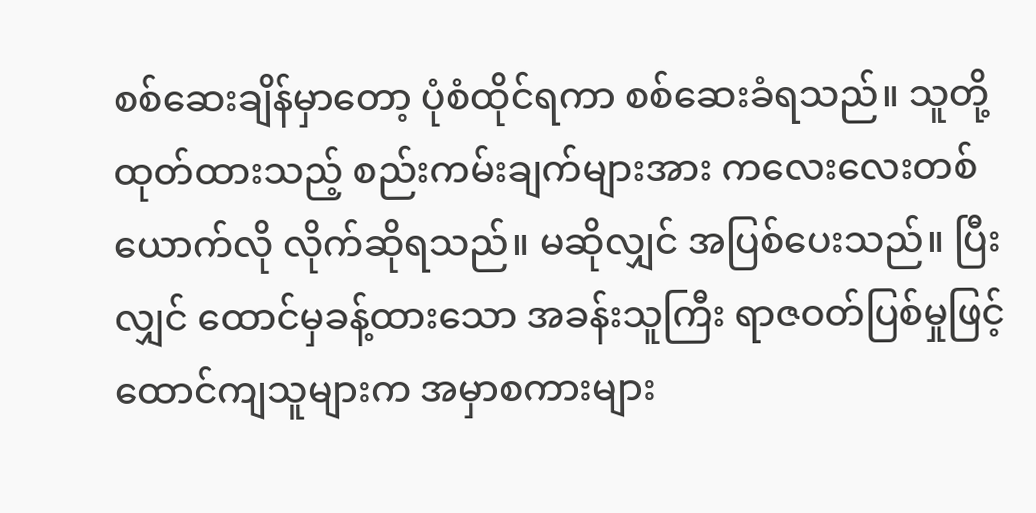စစ်ဆေးချိန်မှာတော့ ပုံစံထိုင်ရကာ စစ်ဆေးခံရသည်။ သူတို့ထုတ်ထားသည့် စည်းကမ်းချက်များအား ကလေးလေးတစ်ယောက်လို လိုက်ဆိုရသည်။ မဆိုလျှင် အပြစ်ပေးသည်။ ပြီးလျှင် ထောင်မှခန့်ထားသော အခန်းသူကြီး ရာဇဝတ်ပြစ်မှုဖြင့် ထောင်ကျသူများက အမှာစကားများ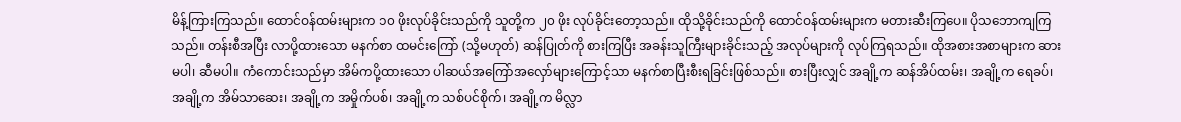မိန့်ကြားကြသည်။ ထောင်ဝန်ထမ်းများက ၁၀ ဖိုးလုပ်ခိုင်းသည်ကို သူတို့က ၂၀ ဖိုး လုပ်ခိုင်းတော့သည်။ ထိုသို့ခိုင်းသည်ကို ထောင်ဝန်ထမ်းများက မတားဆီးကြပေ။ ပိုသဘောကျကြသည်။ တန်းစီအပြီး လာပို့ထားသော မနက်စာ ထမင်းကြော် (သို့မဟုတ်) ဆန်ပြုတ်ကို စားကြပြီး အခန်းသူကြီးများခိုင်းသည့် အလုပ်များကို လုပ်ကြရသည်။ ထိုအစားအစာများက ဆားမပါ၊ ဆီမပါ။ ကံကောင်းသည်မှာ အိမ်ကပို့ထားသော ပါဆယ်အကြော်အလှော်များကြောင့်သာ မနက်စာပြီးစီးရခြင်းဖြစ်သည်။ စားပြီးလျှင် အချို့က ဆန်အိပ်ထမ်း၊ အချို့က ရေခပ်၊ အချို့က အိမ်သာဆေး၊ အချို့က အမှိုက်ပစ်၊ အချို့က သစ်ပင်စိုက်၊ အချို့က မိလ္လာ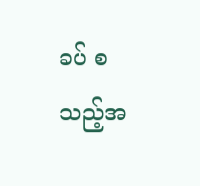ခပ် စသည့်အ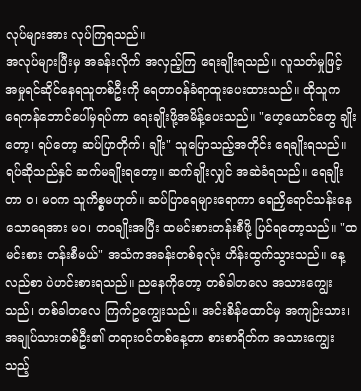လုပ်များအား လုပ်ကြရသည်။
အလုပ်များပြီးမှ အခန်းလိုက် အလှည့်ကြ ရေးချိုးရသည်။ လူသတ်မှုဖြင့် အမှုရင်ဆိုင်နေရသူတစ်ဦးကို ရေတာဝန်ခံရာထူးပေးထားသည်။ ထိုသူက ရေကန်ဘောင်ပေါ်မှရပ်ကာ ရေးချိုးဖို့အမိန့်ပေးသည်။ "ဟေ့ယောင်တွေ ချိုးတော့၊ ရပ်တော့ ဆပ်ပြာတိုက်၊ ချိုး" သူပြောသည့်အတိုင်း ရေချိုးရသည်။ ရပ်ဆိုသည်နှင် ဆက်မချိုးရတော့။ ဆက်ချိုးလျှင် အဆဲခံရသည်။ ရေချိုးတာ ဝ၊ မဝက သူကိစ္စမဟုတ်။ ဆပ်ပြာရေများရောကာ ရေညှိရောင်သန်းနေသောရေအား မဝ၊ တဝချိုးအပြီး ထမင်းစားတန်းစီဖို့ ပြင်ရတော့သည်။ "ထမင်းစား တန်းစီမယ်" အသံကအခန်းတစ်ခုလုံး ဟိန်းထွက်သွားသည်။ နေ့လည်စာ ပဲဟင်းစားရသည်။ ညနေကိုတော့ တစ်ခါတလေ အသားကျွေးသည်၊ တစ်ခါတလေ ကြက်ဥကျွေးသည်။ အင်းစိန်ထောင်မှ အကျဉ်းသား၊ အချုပ်သားတစ်ဦး၏ တရားဝင်တစ်နေ့တာ စားစာရိတ်က အသားကျွေးသည့်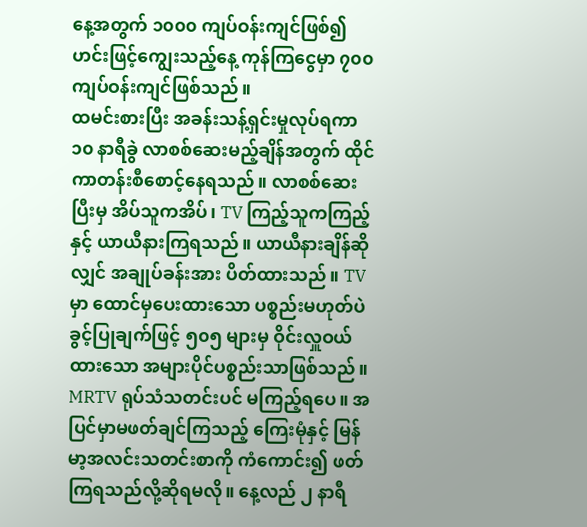နေ့အတွက် ၁၀၀၀ ကျပ်ဝန်းကျင်ဖြစ်၍ ဟင်းဖြင့်ကျွေးသည့်နေ့ ကုန်ကြငွေမှာ ၇၀၀ ကျပ်ဝန်းကျင်ဖြစ်သည်။
ထမင်းစားပြီး အခန်းသန့်ရှင်းမှုလုပ်ရကာ ၁၀ နာရီခွဲ လာစစ်ဆေးမည့်ချိန်အတွက် ထိုင်ကာတန်းစီစောင့်နေရသည်။ လာစစ်ဆေးပြီးမှ အိပ်သူကအိပ်၊ TV ကြည့်သူကကြည့်နှင့် ယာယီနားကြရသည်။ ယာယီနားချိန်ဆိုလျှင် အချုပ်ခန်းအား ပိတ်ထားသည်။ TV မှာ ထောင်မှပေးထားသော ပစ္စည်းမဟုတ်ပဲ ခွင့်ပြုချက်ဖြင့် ၅၀၅ များမှ ဝိုင်းလှူဝယ်ထားသော အများပိုင်ပစ္စည်းသာဖြစ်သည်။ MRTV ရုပ်သံသတင်းပင် မကြည့်ရပေ။ အပြင်မှာမဖတ်ချင်ကြသည့် ကြေးမုံနှင့် မြန်မာ့အလင်းသတင်းစာကို ကံကောင်း၍ ဖတ်ကြရသည်လို့ဆိုရမလို။ နေ့လည် ၂ နာရီ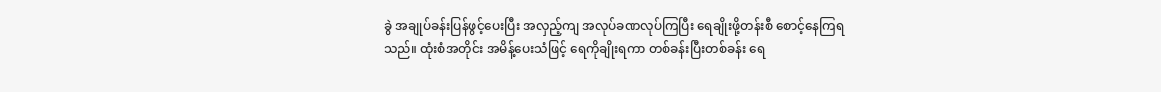ခွဲ အချုပ်ခန်းပြန်ဖွင့်ပေးပြီး အလှည့်ကျ အလုပ်ခဏလုပ်ကြပြီး ရေချိုးဖို့တန်းစီ စောင့်နေကြရသည်။ ထုံးစံအတိုင်း အမိန့်ပေးသံဖြင့် ရေကိုချိုးရကာ တစ်ခန်းပြီးတစ်ခန်း ရေ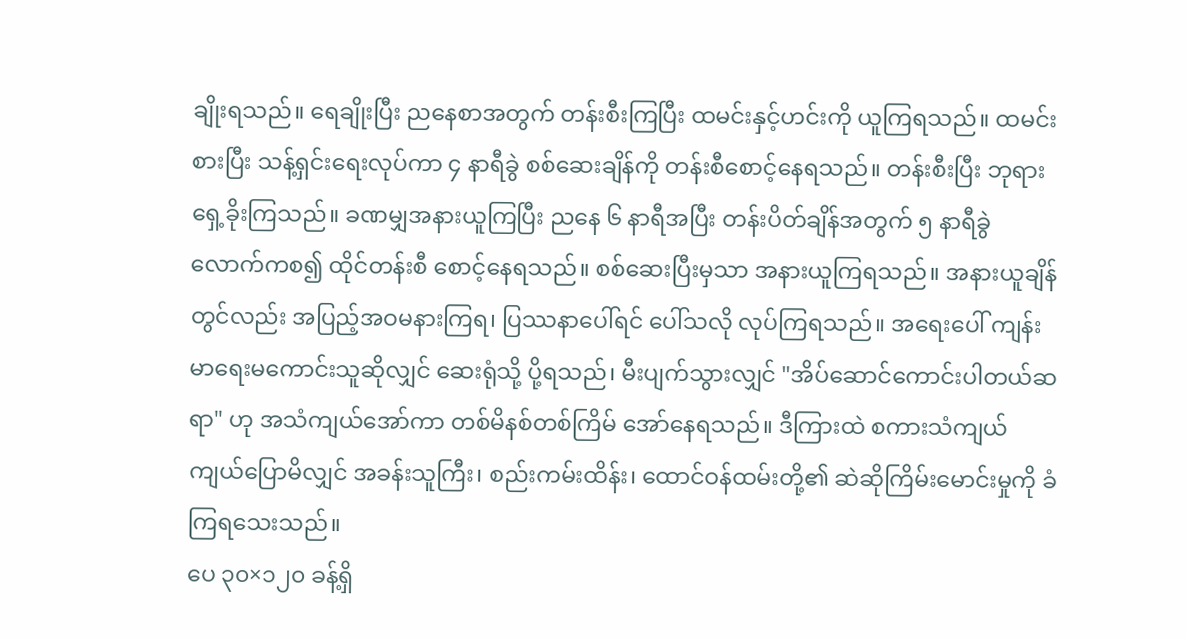ချိုးရသည်။ ရေချိုးပြီး ညနေစာအတွက် တန်းစီးကြပြီး ထမင်းနှင့်ဟင်းကို ယူကြရသည်။ ထမင်းစားပြီး သန့်ရှင်းရေးလုပ်ကာ ၄ နာရီခွဲ စစ်ဆေးချိန်ကို တန်းစီစောင့်နေရသည်။ တန်းစီးပြီး ဘုရားရှေ့ခိုးကြသည်။ ခဏမျှအနားယူကြပြီး ညနေ ၆ နာရီအပြီး တန်းပိတ်ချိန်အတွက် ၅ နာရီခွဲလောက်ကစ၍ ထိုင်တန်းစီ စောင့်နေရသည်။ စစ်ဆေးပြီးမှသာ အနားယူကြရသည်။ အနားယူချိန်တွင်လည်း အပြည့်အဝမနားကြရ၊ ပြဿနာပေါ်ရင် ပေါ်သလို လုပ်ကြရသည်။ အရေးပေါ် ကျန်းမာရေးမကောင်းသူဆိုလျှင် ဆေးရုံသို့ ပို့ရသည်၊ မီးပျက်သွားလျှင် "အိပ်ဆောင်ကောင်းပါတယ်ဆရာ" ဟု အသံကျယ်အော်ကာ တစ်မိနစ်တစ်ကြိမ် အော်နေရသည်။ ဒီကြားထဲ စကားသံကျယ်ကျယ်ပြောမိလျှင် အခန်းသူကြီး၊ စည်းကမ်းထိန်း၊ ထောင်ဝန်ထမ်းတို့၏ ဆဲဆိုကြိမ်းမောင်းမှုကို ခံကြရသေးသည်။
ပေ ၃၀×၁၂၀ ခန့်ရှိ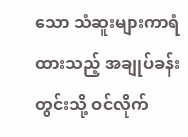သော သံဆူးများကာရံထားသည့် အချုပ်ခန်းတွင်းသို့ ဝင်လိုက်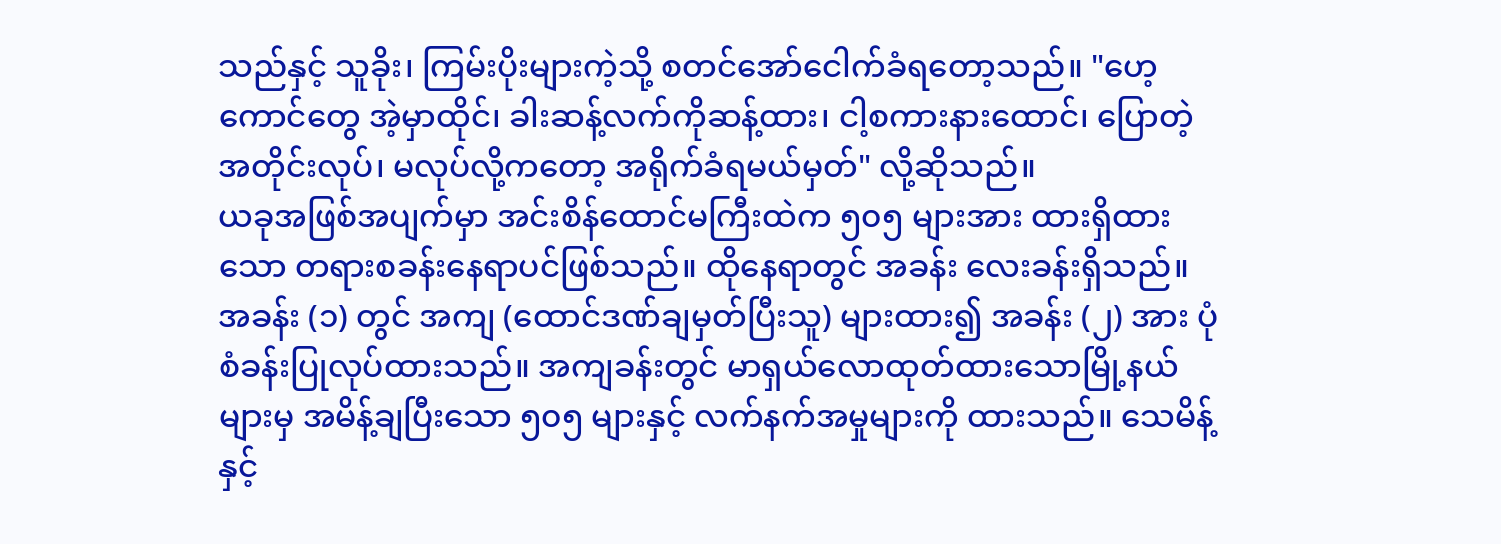သည်နှင့် သူခိုး၊ ကြမ်းပိုးများကဲ့သို့ စတင်အော်ငေါက်ခံရတော့သည်။ "ဟေ့ကောင်တွေ အဲ့မှာထိုင်၊ ခါးဆန့်လက်ကိုဆန့်ထား၊ ငါ့စကားနားထောင်၊ ပြောတဲ့အတိုင်းလုပ်၊ မလုပ်လို့ကတော့ အရိုက်ခံရမယ်မှတ်" လို့ဆိုသည်။
ယခုအဖြစ်အပျက်မှာ အင်းစိန်ထောင်မကြီးထဲက ၅၀၅ များအား ထားရှိထားသော တရားစခန်းနေရာပင်ဖြစ်သည်။ ထိုနေရာတွင် အခန်း လေးခန်းရှိသည်။ အခန်း (၁) တွင် အကျ (ထောင်ဒဏ်ချမှတ်ပြီးသူ) များထား၍ အခန်း (၂) အား ပုံစံခန်းပြုလုပ်ထားသည်။ အကျခန်းတွင် မာရှယ်လောထုတ်ထားသောမြို့နယ်များမှ အမိန့်ချပြီးသော ၅၀၅ များနှင့် လက်နက်အမှုများကို ထားသည်။ သေမိန့်နှင့်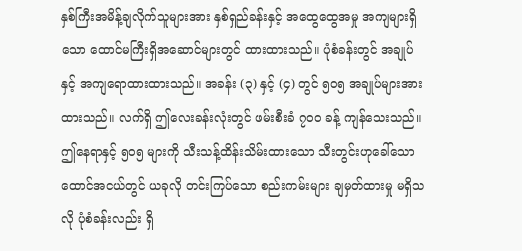နှစ်ကြီးအမိန့်ချလိုက်သူများအား နှစ်ရှည်ခန်းနှင့် အထွေထွေအမှု အကျများရှိသော ထောင်မကြီးရှိအဆောင်များတွင် ထားထားသည်။ ပုံစံခန်းတွင် အချုပ်နှင့် အကျရောထားထားသည်။ အခန်း (၃) နှင့် (၄) တွင် ၅၀၅ အချုပ်များအားထားသည်။ လက်ရှိ ဤလေးခန်းလုံးတွင် ဖမ်းစီးခံ ၇၀၀ ခန့် ကျန်သေးသည်။
ဤနေရာနှင့် ၅၀၅ များကို သီးသန့်ထိန်းသိမ်းထားသော သီးတွင်းဟုခေါ်သော ထောင်အငယ်တွင် ယခုလို တင်းကြပ်သော စည်းကမ်းများ ချမှတ်ထားမှု မရှိသလို ပုံစံခန်းလည်း ရှိ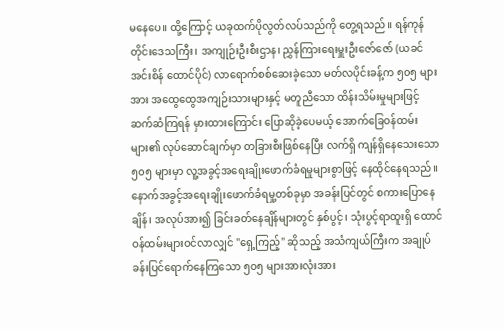မနေပေ။ ထို့ကြောင့် ယခုထက်ပိုလွတ်လပ်သည်ကို တွေ့ရသည်။ ရန်ကုန်တိုင်းဒေသကြီး၊ အကျုဉ်းဦးစီးဌာန၊ ညွှန်ကြားရေးမှူးဦးဇော်ဇော် (ယခင်အင်းစိန် ထောင်ပိုင်) လာရောက်စစ်ဆေးခဲ့သော မတ်လပိုင်းခန့်က ၅၀၅ များအား အထွေထွေအကျဉ်းသားများနှင့် မတူညီသော ထိန်းသိမ်းမှုများဖြင့် ဆက်ဆံကြရန် မှားထားကြောင်း ပြောဆိုခဲ့ပေမယ့် အောက်ခြေဝန်ထမ်းများ၏ လုပ်ဆောင်ချက်မှာ တခြားစီးဖြစ်နေပြီး လက်ရှိ ကျန်ရှိနေသေးသော ၅၀၅ များမှာ လူ့အခွင့်အရေးချိုးဖောက်ခံရမှုများစွာဖြင့် နေထိုင်နေရသည်။
နောက်အခွင့်အရေးချိုးဖောက်ခံရမှု့တစ်ခုမှာ အခန်းပြင်တွင် စကားပြောနေချိန်၊ အလုပ်အား၍ ခြင်းခတ်နေချိန်များတွင် နှစ်ပွင့်၊ သုံးပွင့်ရာထူးရှိ ထောင်ဝန်ထမ်းများဝင်လာလျှင် "ရှေ့ကြည့်" ဆိုသည့် အသံကျယ်ကြီးက အချုပ်ခန်းပြင်ရောက်နေကြသော ၅၀၅ များအားလုံးအား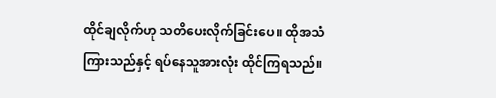ထိုင်ချလိုက်ဟု သတိပေးလိုက်ခြင်းပေ။ ထိုအသံကြားသည်နှင့် ရပ်နေသူအားလုံး ထိုင်ကြရသည်။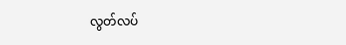လွတ်လပ်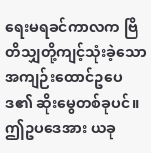ရေးမရခင်ကာလက ဗြိတိသျှတို့ကျင့်သုံးခဲ့သော အကျဉ်းထောင်ဥပေဒ၏ ဆိုးမွေတစ်ခုပင်။ ဤဥပဒေအား ယခု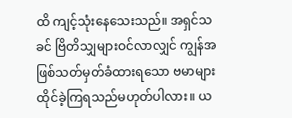ထိ ကျင့်သုံးနေသေးသည်။ အရှင်သခင် ဗြိတိသျှများဝင်လာလျှင် ကျွန်အဖြစ်သတ်မှတ်ခံထားရသော ဗမာများ ထိုင်ခဲ့ကြရသည်မဟုတ်ပါလား။ ယ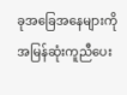ခုအခြေအနေများကို အမြန်ဆုံးကူညီပေး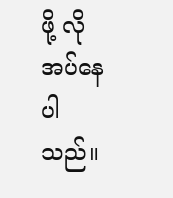ဖို့ လိုအပ်နေပါသည်။